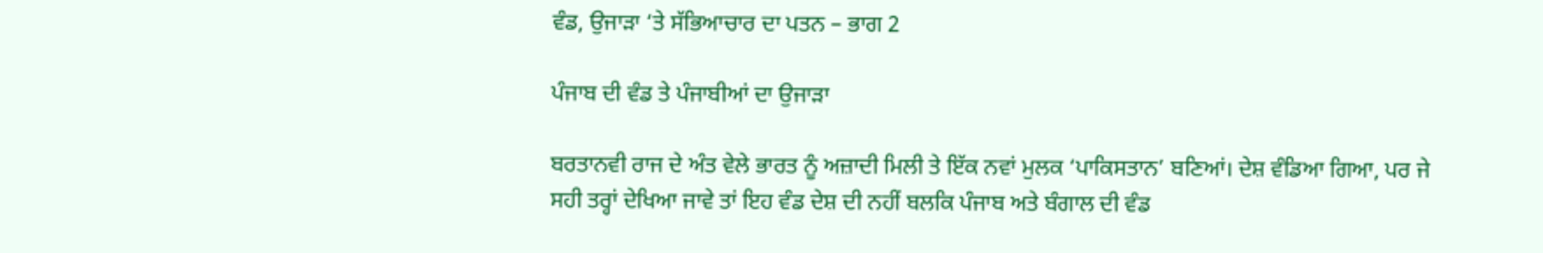ਵੰਡ, ਉਜਾੜਾ ‘ਤੇ ਸੱਭਿਆਚਾਰ ਦਾ ਪਤਨ – ਭਾਗ 2

ਪੰਜਾਬ ਦੀ ਵੰਡ ਤੇ ਪੰਜਾਬੀਆਂ ਦਾ ਉਜਾੜਾ

ਬਰਤਾਨਵੀ ਰਾਜ ਦੇ ਅੰਤ ਵੇਲੇ ਭਾਰਤ ਨੂੰ ਅਜ਼ਾਦੀ ਮਿਲੀ ਤੇ ਇੱਕ ਨਵਾਂ ਮੁਲਕ ‘ਪਾਕਿਸਤਾਨ’ ਬਣਿਆਂ। ਦੇਸ਼ ਵੰਡਿਆ ਗਿਆ, ਪਰ ਜੇ ਸਹੀ ਤਰ੍ਹਾਂ ਦੇਖਿਆ ਜਾਵੇ ਤਾਂ ਇਹ ਵੰਡ ਦੇਸ਼ ਦੀ ਨਹੀਂ ਬਲਕਿ ਪੰਜਾਬ ਅਤੇ ਬੰਗਾਲ ਦੀ ਵੰਡ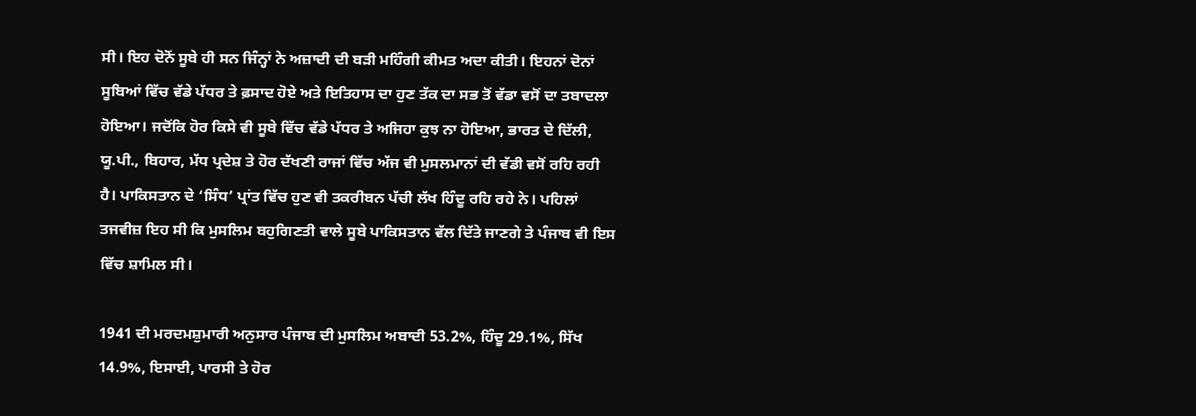ਸੀ। ਇਹ ਦੋਨੋਂ ਸੂਬੇ ਹੀ ਸਨ ਜਿੰਨ੍ਹਾਂ ਨੇ ਅਜ਼ਾਦੀ ਦੀ ਬੜੀ ਮਹਿੰਗੀ ਕੀਮਤ ਅਦਾ ਕੀਤੀ। ਇਹਨਾਂ ਦੋਨਾਂ ਸੂਬਿਆਂ ਵਿੱਚ ਵੱਡੇ ਪੱਧਰ ਤੇ ਫ਼ਸਾਦ ਹੋਏ ਅਤੇ ਇਤਿਹਾਸ ਦਾ ਹੁਣ ਤੱਕ ਦਾ ਸਭ ਤੋਂ ਵੱਡਾ ਵਸੋਂ ਦਾ ਤਬਾਦਲਾ ਹੋਇਆ। ਜਦੋਂਕਿ ਹੋਰ ਕਿਸੇ ਵੀ ਸੂਬੇ ਵਿੱਚ ਵੱਡੇ ਪੱਧਰ ਤੇ ਅਜਿਹਾ ਕੁਝ ਨਾ ਹੋਇਆ, ਭਾਰਤ ਦੇ ਦਿੱਲੀ, ਯੂ.ਪੀ., ਬਿਹਾਰ, ਮੱਧ ਪ੍ਰਦੇਸ਼ ਤੇ ਹੋਰ ਦੱਖਣੀ ਰਾਜਾਂ ਵਿੱਚ ਅੱਜ ਵੀ ਮੁਸਲਮਾਨਾਂ ਦੀ ਵੱਡੀ ਵਸੋਂ ਰਹਿ ਰਹੀ ਹੈ। ਪਾਕਿਸਤਾਨ ਦੇ ‘ਸਿੰਧ’ ਪ੍ਰਾਂਤ ਵਿੱਚ ਹੁਣ ਵੀ ਤਕਰੀਬਨ ਪੱਚੀ ਲੱਖ ਹਿੰਦੂ ਰਹਿ ਰਹੇ ਨੇ। ਪਹਿਲਾਂ ਤਜਵੀਜ਼ ਇਹ ਸੀ ਕਿ ਮੁਸਲਿਮ ਬਹੁਗਿਣਤੀ ਵਾਲੇ ਸੂਬੇ ਪਾਕਿਸਤਾਨ ਵੱਲ ਦਿੱਤੇ ਜਾਣਗੇ ਤੇ ਪੰਜਾਬ ਵੀ ਇਸ ਵਿੱਚ ਸ਼ਾਮਿਲ ਸੀ।

1941 ਦੀ ਮਰਦਮਸ਼ੁਮਾਰੀ ਅਨੁਸਾਰ ਪੰਜਾਬ ਦੀ ਮੁਸਲਿਮ ਅਬਾਦੀ 53.2%, ਹਿੰਦੂ 29.1%, ਸਿੱਖ 14.9%, ਇਸਾਈ, ਪਾਰਸੀ ਤੇ ਹੋਰ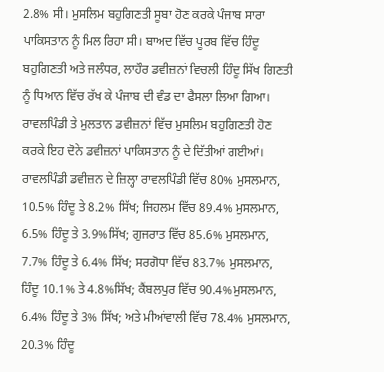2.8% ਸੀ। ਮੁਸਲਿਮ ਬਹੁਗਿਣਤੀ ਸੂਬਾ ਹੋਣ ਕਰਕੇ ਪੰਜਾਬ ਸਾਰਾ ਪਾਕਿਸਤਾਨ ਨੂੰ ਮਿਲ ਰਿਹਾ ਸੀ। ਬਾਅਦ ਵਿੱਚ ਪੂਰਬ ਵਿੱਚ ਹਿੰਦੂ ਬਹੁਗਿਣਤੀ ਅਤੇ ਜਲੰਧਰ, ਲਾਹੌਰ ਡਵੀਜ਼ਨਾਂ ਵਿਚਲੀ ਹਿੰਦੂ ਸਿੱਖ ਗਿਣਤੀ ਨੂੰ ਧਿਆਨ ਵਿੱਚ ਰੱਖ ਕੇ ਪੰਜਾਬ ਦੀ ਵੰਡ ਦਾ ਫੈਸਲਾ ਲਿਆ ਗਿਆ। ਰਾਵਲਪਿੰਡੀ ਤੇ ਮੁਲਤਾਨ ਡਵੀਜ਼ਨਾਂ ਵਿੱਚ ਮੁਸਲਿਮ ਬਹੁਗਿਣਤੀ ਹੋਣ ਕਰਕੇ ਇਹ ਦੋਨੇ ਡਵੀਜ਼ਨਾਂ ਪਾਕਿਸਤਾਨ ਨੂੰ ਦੇ ਦਿੱਤੀਆਂ ਗਈਆਂ। ਰਾਵਲਪਿੰਡੀ ਡਵੀਜ਼ਨ ਦੇ ਜ਼ਿਲ੍ਹਾ ਰਾਵਲਪਿੰਡੀ ਵਿੱਚ 80% ਮੁਸਲਮਾਨ, 10.5% ਹਿੰਦੂ ਤੇ 8.2% ਸਿੱਖ; ਜਿਹਲਮ ਵਿੱਚ 89.4% ਮੁਸਲਮਾਨ, 6.5% ਹਿੰਦੂ ਤੇ 3.9%ਸਿੱਖ; ਗੁਜਰਾਤ ਵਿੱਚ 85.6% ਮੁਸਲਮਾਨ, 7.7% ਹਿੰਦੂ ਤੇ 6.4% ਸਿੱਖ; ਸਰਗੋਧਾ ਵਿੱਚ 83.7% ਮੁਸਲਮਾਨ, ਹਿੰਦੂ 10.1% ਤੇ 4.8%ਸਿੱਖ; ਕੈਂਬਲਪੁਰ ਵਿੱਚ 90.4%ਮੁਸਲਮਾਨ, 6.4% ਹਿੰਦੂ ਤੇ 3% ਸਿੱਖ; ਅਤੇ ਮੀਆਂਵਾਲੀ ਵਿੱਚ 78.4% ਮੁਸਲਮਾਨ,  20.3% ਹਿੰਦੂ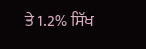ਤੇ 1.2% ਸਿੱਖ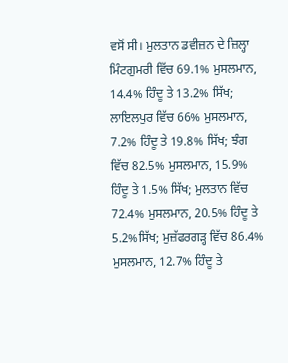ਵਸੋਂ ਸੀ। ਮੁਲਤਾਨ ਡਵੀਜ਼ਨ ਦੇ ਜ਼ਿਲ੍ਹਾ ਮਿੰਟਗੁਮਰੀ ਵਿੱਚ 69.1% ਮੁਸਲਮਾਨ, 14.4% ਹਿੰਦੂ ਤੇ 13.2% ਸਿੱਖ; ਲਾਇਲਪੁਰ ਵਿੱਚ 66% ਮੁਸਲਮਾਨ, 7.2% ਹਿੰਦੂ ਤੇ 19.8% ਸਿੱਖ; ਝੰਗ ਵਿੱਚ 82.5% ਮੁਸਲਮਾਨ, 15.9% ਹਿੰਦੂ ਤੇ 1.5% ਸਿੱਖ; ਮੁਲਤਾਨ ਵਿੱਚ 72.4% ਮੁਸਲਮਾਨ, 20.5% ਹਿੰਦੂ ਤੇ 5.2%ਸਿੱਖ; ਮੁਜ਼ੱਫਰਗੜ੍ਹ ਵਿੱਚ 86.4% ਮੁਸਲਮਾਨ, 12.7% ਹਿੰਦੂ ਤੇ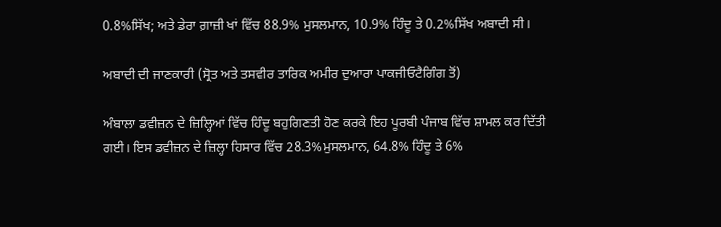0.8%ਸਿੱਖ; ਅਤੇ ਡੇਰਾ ਗ਼ਾਜ਼ੀ ਖਾਂ ਵਿੱਚ 88.9% ਮੁਸਲਮਾਨ, 10.9% ਹਿੰਦੂ ਤੇ 0.2%ਸਿੱਖ ਅਬਾਦੀ ਸੀ।

ਅਬਾਦੀ ਦੀ ਜਾਣਕਾਰੀ (ਸ੍ਰੋਤ ਅਤੇ ਤਸਵੀਰ ਤਾਰਿਕ ਅਮੀਰ ਦੁਆਰਾ ਪਾਕਜੀਓਟੈਗਿੰਗ ਤੋਂ)

ਅੰਬਾਲਾ ਡਵੀਜ਼ਨ ਦੇ ਜ਼ਿਲ੍ਹਿਆਂ ਵਿੱਚ ਹਿੰਦੂ ਬਹੁਗਿਣਤੀ ਹੋਣ ਕਰਕੇ ਇਹ ਪੂਰਬੀ ਪੰਜਾਬ ਵਿੱਚ ਸ਼ਾਮਲ ਕਰ ਦਿੱਤੀ ਗਈ। ਇਸ ਡਵੀਜ਼ਨ ਦੇ ਜ਼ਿਲ੍ਹਾ ਹਿਸਾਰ ਵਿੱਚ 28.3%ਮੁਸਲਮਾਨ, 64.8% ਹਿੰਦੂ ਤੇ 6%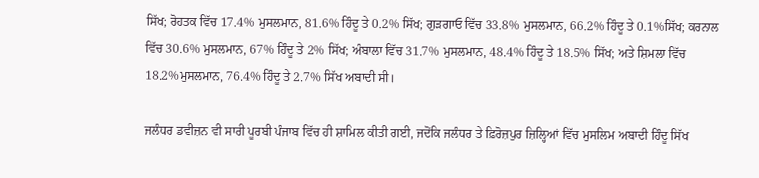ਸਿੱਖ; ਰੋਹਤਕ ਵਿੱਚ 17.4% ਮੁਸਲਮਾਨ, 81.6% ਹਿੰਦੂ ਤੇ 0.2% ਸਿੱਖ; ਗੁੜਗਾਓ ਵਿੱਚ 33.8% ਮੁਸਲਮਾਨ, 66.2% ਹਿੰਦੂ ਤੇ 0.1%ਸਿੱਖ; ਕਰਨਾਲ ਵਿੱਚ 30.6% ਮੁਸਲਮਾਨ, 67% ਹਿੰਦੂ ਤੇ 2% ਸਿੱਖ; ਅੰਬਾਲਾ ਵਿੱਚ 31.7% ਮੁਸਲਮਾਨ, 48.4% ਹਿੰਦੂ ਤੇ 18.5% ਸਿੱਖ; ਅਤੇ ਸ਼ਿਮਲਾ ਵਿੱਚ 18.2%ਮੁਸਲਮਾਨ, 76.4% ਹਿੰਦੂ ਤੇ 2.7% ਸਿੱਖ ਅਬਾਦੀ ਸੀ।

ਜਲੰਧਰ ਡਵੀਜ਼ਨ ਵੀ ਸਾਰੀ ਪੂਰਬੀ ਪੰਜਾਬ ਵਿੱਚ ਹੀ ਸ਼ਾਮਿਲ ਕੀਤੀ ਗਈ, ਜਦੋਂਕਿ ਜਲੰਧਰ ਤੇ ਫ਼ਿਰੋਜ਼ਪੁਰ ਜ਼ਿਲ੍ਹਿਆਂ ਵਿੱਚ ਮੁਸਲਿਮ ਅਬਾਦੀ ਹਿੰਦੂ ਸਿੱਖ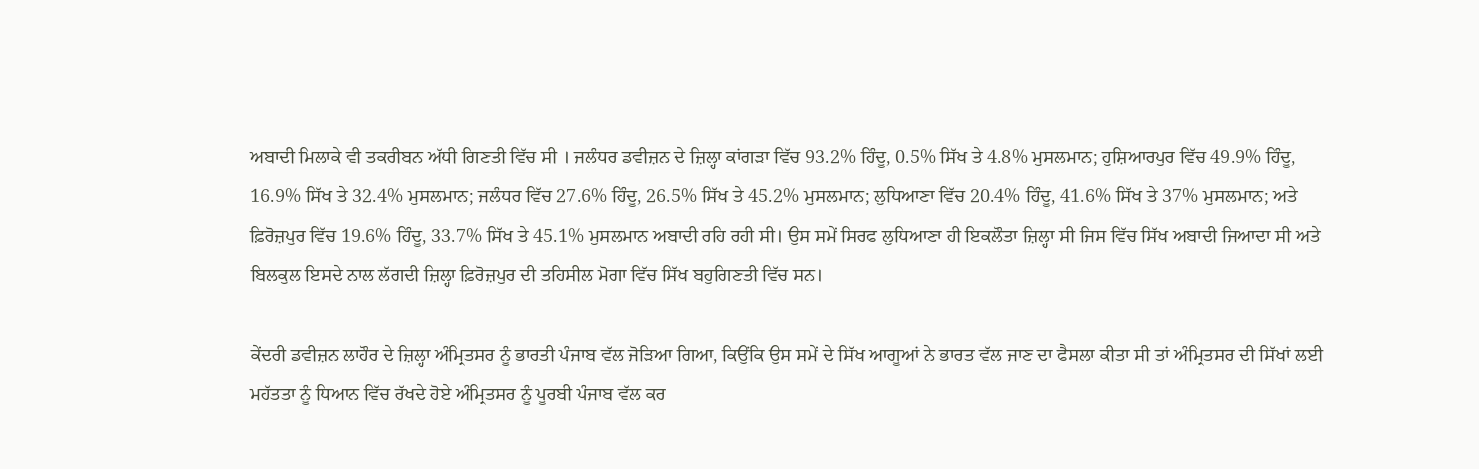ਅਬਾਦੀ ਮਿਲਾਕੇ ਵੀ ਤਕਰੀਬਨ ਅੱਧੀ ਗਿਣਤੀ ਵਿੱਚ ਸੀ । ਜਲੰਧਰ ਡਵੀਜ਼ਨ ਦੇ ਜ਼ਿਲ੍ਹਾ ਕਾਂਗੜਾ ਵਿੱਚ 93.2% ਹਿੰਦੂ, 0.5% ਸਿੱਖ ਤੇ 4.8% ਮੁਸਲਮਾਨ; ਹੁਸ਼ਿਆਰਪੁਰ ਵਿੱਚ 49.9% ਹਿੰਦੂ, 16.9% ਸਿੱਖ ਤੇ 32.4% ਮੁਸਲਮਾਨ; ਜਲੰਧਰ ਵਿੱਚ 27.6% ਹਿੰਦੂ, 26.5% ਸਿੱਖ ਤੇ 45.2% ਮੁਸਲਮਾਨ; ਲੁਧਿਆਣਾ ਵਿੱਚ 20.4% ਹਿੰਦੂ, 41.6% ਸਿੱਖ ਤੇ 37% ਮੁਸਲਮਾਨ; ਅਤੇ ਫ਼ਿਰੋਜ਼ਪੁਰ ਵਿੱਚ 19.6% ਹਿੰਦੂ, 33.7% ਸਿੱਖ ਤੇ 45.1% ਮੁਸਲਮਾਨ ਅਬਾਦੀ ਰਹਿ ਰਹੀ ਸੀ। ਉਸ ਸਮੇਂ ਸਿਰਫ ਲੁਧਿਆਣਾ ਹੀ ਇਕਲੌਤਾ ਜ਼ਿਲ੍ਹਾ ਸੀ ਜਿਸ ਵਿੱਚ ਸਿੱਖ ਅਬਾਦੀ ਜਿਆਦਾ ਸੀ ਅਤੇ ਬਿਲਕੁਲ ਇਸਦੇ ਨਾਲ ਲੱਗਦੀ ਜ਼ਿਲ੍ਹਾ ਫ਼ਿਰੋਜ਼ਪੁਰ ਦੀ ਤਹਿਸੀਲ ਮੋਗਾ ਵਿੱਚ ਸਿੱਖ ਬਹੁਗਿਣਤੀ ਵਿੱਚ ਸਨ।

ਕੇਂਦਰੀ ਡਵੀਜ਼ਨ ਲਾਹੌਰ ਦੇ ਜ਼ਿਲ੍ਹਾ ਅੰਮ੍ਰਿਤਸਰ ਨੂੰ ਭਾਰਤੀ ਪੰਜਾਬ ਵੱਲ ਜੋੜਿਆ ਗਿਆ, ਕਿਉਂਕਿ ਉਸ ਸਮੇਂ ਦੇ ਸਿੱਖ ਆਗੂਆਂ ਨੇ ਭਾਰਤ ਵੱਲ ਜਾਣ ਦਾ ਫੈਸਲਾ ਕੀਤਾ ਸੀ ਤਾਂ ਅੰਮ੍ਰਿਤਸਰ ਦੀ ਸਿੱਖਾਂ ਲਈ ਮਹੱਤਤਾ ਨੂੰ ਧਿਆਨ ਵਿੱਚ ਰੱਖਦੇ ਹੋਏ ਅੰਮ੍ਰਿਤਸਰ ਨੂੰ ਪੂਰਬੀ ਪੰਜਾਬ ਵੱਲ ਕਰ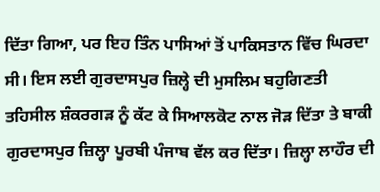ਦਿੱਤਾ ਗਿਆ, ਪਰ ਇਹ ਤਿੰਨ ਪਾਸਿਆਂ ਤੋਂ ਪਾਕਿਸਤਾਨ ਵਿੱਚ ਘਿਰਦਾ ਸੀ। ਇਸ ਲਈ ਗੁਰਦਾਸਪੁਰ ਜ਼ਿਲ੍ਹੇ ਦੀ ਮੁਸਲਿਮ ਬਹੁਗਿਣਤੀ ਤਹਿਸੀਲ ਸ਼ੰਕਰਗੜ ਨੂੰ ਕੱਟ ਕੇ ਸਿਆਲਕੋਟ ਨਾਲ ਜੋੜ ਦਿੱਤਾ ਤੇ ਬਾਕੀ ਗੁਰਦਾਸਪੁਰ ਜ਼ਿਲ੍ਹਾ ਪੂਰਬੀ ਪੰਜਾਬ ਵੱਲ ਕਰ ਦਿੱਤਾ। ਜ਼ਿਲ੍ਹਾ ਲਾਹੌਰ ਦੀ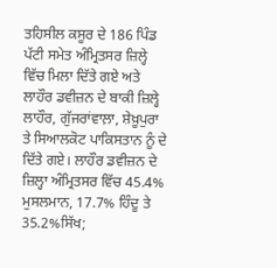ਤਹਿਸੀਲ ਕਸੂਰ ਦੇ 186 ਪਿੰਡ ਪੱਟੀ ਸਮੇਤ ਅੰਮ੍ਰਿਤਸਰ ਜ਼ਿਲ੍ਹੇ ਵਿੱਚ ਮਿਲਾ ਦਿੱਤੇ ਗਏ ਅਤੇ ਲਾਹੌਰ ਡਵੀਜ਼ਨ ਦੇ ਬਾਕੀ ਜ਼ਿਲ੍ਹੇ ਲਾਹੌਰ, ਗੁੱਜਰਾਂਵਾਲ਼ਾ, ਸ਼ੇਖ਼ੂਪੁਰਾ ਤੇ ਸਿਆਲਕੋਟ ਪਾਕਿਸਤਾਨ ਨੂੰ ਦੇ ਦਿੱਤੇ ਗਏ। ਲਾਹੌਰ ਡਵੀਜ਼ਨ ਦੇ ਜ਼ਿਲ੍ਹਾ ਅੰਮ੍ਰਿਤਸਰ ਵਿੱਚ 45.4% ਮੁਸਲਮਾਨ, 17.7% ਹਿੰਦੂ ਤੇ 35.2%ਸਿੱਖ;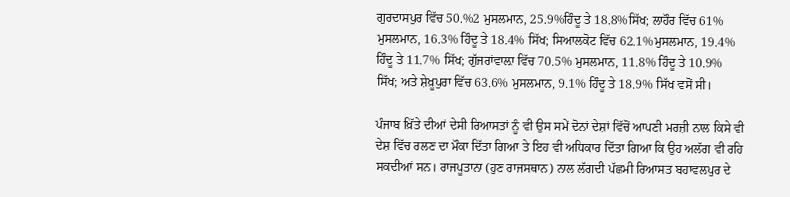ਗੁਰਦਾਸਪੁਰ ਵਿੱਚ 50.%2 ਮੁਸਲਮਾਨ, 25.9%ਹਿੰਦੂ ਤੇ 18.8%ਸਿੱਖ; ਲਾਹੌਰ ਵਿੱਚ 61% ਮੁਸਲਮਾਨ, 16.3% ਹਿੰਦੂ ਤੇ 18.4% ਸਿੱਖ; ਸਿਆਲਕੋਟ ਵਿੱਚ 62.1%ਮੁਸਲਮਾਨ, 19.4% ਹਿੰਦੂ ਤੇ 11.7% ਸਿੱਖ; ਗੁੱਜਰਾਂਵਾਲ਼ਾ ਵਿੱਚ 70.5% ਮੁਸਲਮਾਨ, 11.8% ਹਿੰਦੂ ਤੇ 10.9% ਸਿੱਖ; ਅਤੇ ਸ਼ੇਖ਼ੂਪੁਰਾ ਵਿੱਚ 63.6% ਮੁਸਲਮਾਨ, 9.1% ਹਿੰਦੂ ਤੇ 18.9% ਸਿੱਖ ਵਸੋਂ ਸੀ।

ਪੰਜਾਬ ਖ਼ਿੱਤੇ ਦੀਆਂ ਦੇਸੀ ਰਿਆਸਤਾਂ ਨੂੰ ਵੀ ਉਸ ਸਮੇਂ ਦੋਨਾਂ ਦੇਸ਼ਾਂ ਵਿੱਚੋਂ ਆਪਣੀ ਮਰਜ਼ੀ ਨਾਲ ਕਿਸੇ ਵੀ ਦੇਸ਼ ਵਿੱਚ ਰਲਣ ਦਾ ਮੌਕਾ ਦਿੱਤਾ ਗਿਆ ਤੇ ਇਹ ਵੀ ਅਧਿਕਾਰ ਦਿੱਤਾ ਗਿਆ ਕਿ ਉਹ ਅਲੱਗ ਵੀ ਰਹਿ ਸਕਦੀਆਂ ਸਨ। ਰਾਜਪੂਤਾਨਾ (ਹੁਣ ਰਾਜਸਥਾਨ) ਨਾਲ ਲੱਗਦੀ ਪੱਛਮੀ ਰਿਆਸਤ ਬਹਾਵਲਪੁਰ ਦੇ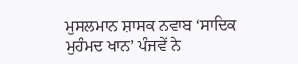ਮੁਸਲਮਾਨ ਸ਼ਾਸਕ ਨਵਾਬ ‘ਸਾਦਿਕ ਮੁਹੰਮਦ ਖਾਨ’ ਪੰਜਵੇਂ ਨੇ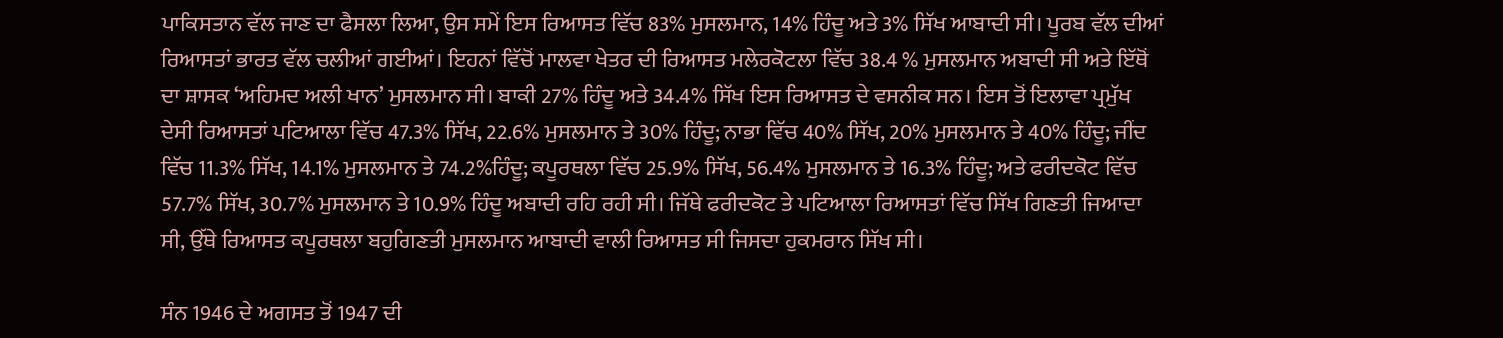ਪਾਕਿਸਤਾਨ ਵੱਲ ਜਾਣ ਦਾ ਫੈਸਲਾ ਲਿਆ, ਉਸ ਸਮੇਂ ਇਸ ਰਿਆਸਤ ਵਿੱਚ 83% ਮੁਸਲਮਾਨ, 14% ਹਿੰਦੂ ਅਤੇ 3% ਸਿੱਖ ਆਬਾਦੀ ਸੀ। ਪੂਰਬ ਵੱਲ ਦੀਆਂ ਰਿਆਸਤਾਂ ਭਾਰਤ ਵੱਲ ਚਲੀਆਂ ਗਈਆਂ। ਇਹਨਾਂ ਵਿੱਚੋਂ ਮਾਲਵਾ ਖੇਤਰ ਦੀ ਰਿਆਸਤ ਮਲੇਰਕੋਟਲਾ ਵਿੱਚ 38.4 % ਮੁਸਲਮਾਨ ਅਬਾਦੀ ਸੀ ਅਤੇ ਇੱਥੋਂ ਦਾ ਸ਼ਾਸਕ ‘ਅਹਿਮਦ ਅਲੀ ਖਾਨ’ ਮੁਸਲਮਾਨ ਸੀ। ਬਾਕੀ 27% ਹਿੰਦੂ ਅਤੇ 34.4% ਸਿੱਖ ਇਸ ਰਿਆਸਤ ਦੇ ਵਸਨੀਕ ਸਨ। ਇਸ ਤੋਂ ਇਲਾਵਾ ਪ੍ਰਮੁੱਖ ਦੇਸੀ ਰਿਆਸਤਾਂ ਪਟਿਆਲਾ ਵਿੱਚ 47.3% ਸਿੱਖ, 22.6% ਮੁਸਲਮਾਨ ਤੇ 30% ਹਿੰਦੂ; ਨਾਭਾ ਵਿੱਚ 40% ਸਿੱਖ, 20% ਮੁਸਲਮਾਨ ਤੇ 40% ਹਿੰਦੂ; ਜੀਂਦ ਵਿੱਚ 11.3% ਸਿੱਖ, 14.1% ਮੁਸਲਮਾਨ ਤੇ 74.2%ਹਿੰਦੂ; ਕਪੂਰਥਲਾ ਵਿੱਚ 25.9% ਸਿੱਖ, 56.4% ਮੁਸਲਮਾਨ ਤੇ 16.3% ਹਿੰਦੂ; ਅਤੇ ਫਰੀਦਕੋਟ ਵਿੱਚ 57.7% ਸਿੱਖ, 30.7% ਮੁਸਲਮਾਨ ਤੇ 10.9% ਹਿੰਦੂ ਅਬਾਦੀ ਰਹਿ ਰਹੀ ਸੀ। ਜਿੱਥੇ ਫਰੀਦਕੋਟ ਤੇ ਪਟਿਆਲਾ ਰਿਆਸਤਾਂ ਵਿੱਚ ਸਿੱਖ ਗਿਣਤੀ ਜਿਆਦਾ ਸੀ, ਉੱਥੇ ਰਿਆਸਤ ਕਪੂਰਥਲਾ ਬਹੁਗਿਣਤੀ ਮੁਸਲਮਾਨ ਆਬਾਦੀ ਵਾਲੀ ਰਿਆਸਤ ਸੀ ਜਿਸਦਾ ਹੁਕਮਰਾਨ ਸਿੱਖ ਸੀ।

ਸੰਨ 1946 ਦੇ ਅਗਸਤ ਤੋਂ 1947 ਦੀ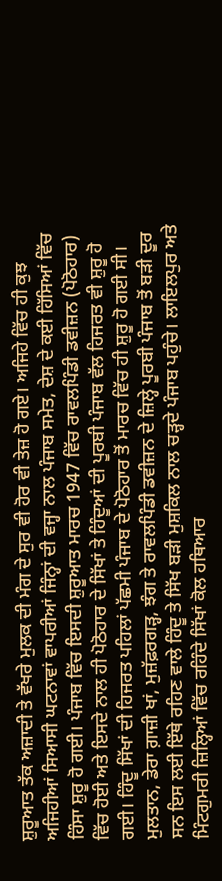ਸ਼ੁਰੂਆਤ ਤੱਕ ਅਜ਼ਾਦੀ ਤੇ ਵੱਖਰੇ ਮੁਲਕ ਦੀ ਮੰਗ ਦੇ ਸੁਰ ਵੀ ਹੋਰ ਵੀ ਤੇਜ਼ ਹੋ ਗਏ। ਅਜਿਹੇ ਵਿੱਚ ਹੀ ਕੁਝ ਅਜਿਹੀਆਂ ਸਿਆਸੀ ਘਟਨਾਵਾਂ ਵਾਪਰੀਆਂ ਜਿੰਨ੍ਹਾਂ ਦੀ ਵਜ੍ਹਾ ਨਾਲ ਪੰਜਾਬ ਸਮੇਤ, ਦੇਸ਼ ਦੇ ਕਈ ਹਿੱਸਿਆਂ ਵਿੱਚ ਹਿੰਸਾ ਸ਼ੁਰੂ ਹੋ ਗਈ। ਪੰਜਾਬ ਵਿੱਚ ਇਸਦੀ ਸ਼ੁਰੂਆਤ ਮਾਰਚ 1947 ਵਿੱਚ ਰਾਵਲਪਿੰਡੀ ਡਵੀਜ਼ਨ (ਪੋਠੋਹਾਰ) ਵਿੱਚ ਹੋਈ ਅਤੇ ਇਸਦੇ ਨਾਲ ਹੀ ਪੋਠੋਹਾਰ ਦੇ ਸਿੱਖਾਂ ਤੇ ਹਿੰਦੂਆਂ ਦੀ ਪੂਰਬੀ ਪੰਜਾਬ ਵੱਲ ਹਿਜਰਤ ਵੀ ਸ਼ੁਰੂ ਹੋ ਗਈ। ਹਿੰਦੂ ਸਿੱਖਾਂ ਦੀ ਹਿਜਰਤ ਪਹਿਲਾਂ ਪੱਛਮੀ ਪੰਜਾਬ ਦੇ ਪੋਠੋਹਾਰ ਤੋਂ ਮਾਰਚ ਵਿੱਚ ਹੀ ਸ਼ੁਰੂ ਹੋ ਗਈ ਸੀ। ਮੁਲਤਾਨ, ਡੇਰਾ ਗ਼ਾਜ਼ੀ ਖਾਂ, ਮੁਜ਼ੱਫ਼ਰਗੜ੍ਹ, ਝੰਗ ਤੇ ਰਾਵਲਪਿੰਡੀ ਡਵੀਜ਼ਨ ਦੇ ਜ਼ਿਲ੍ਹੇ ਪੂਰਬੀ ਪੰਜਾਬ ਤੋਂ ਬੜੀ ਦੂਰ ਸਨ ਇਸ ਲਈ ਇੱਥੇ ਰਹਿਣ ਵਾਲੇ ਹਿੰਦੂ ਤੇ ਸਿੱਖ ਬੜੀ ਮੁਸ਼ਕਿਲ ਨਾਲ ਚੜ੍ਹਦੇ ਪੰਜਾਬ ਪਹੁੰਚੇ। ਲਾਇਲਪੁਰ ਅਤੇ ਮਿੰਟਗੁਮਰੀ ਜ਼ਿਲ੍ਹਿਆਂ ਵਿੱਚ ਰਹਿੰਦੇ ਸਿੱਖਾਂ ਕੋਲ ਹਥਿਆਰ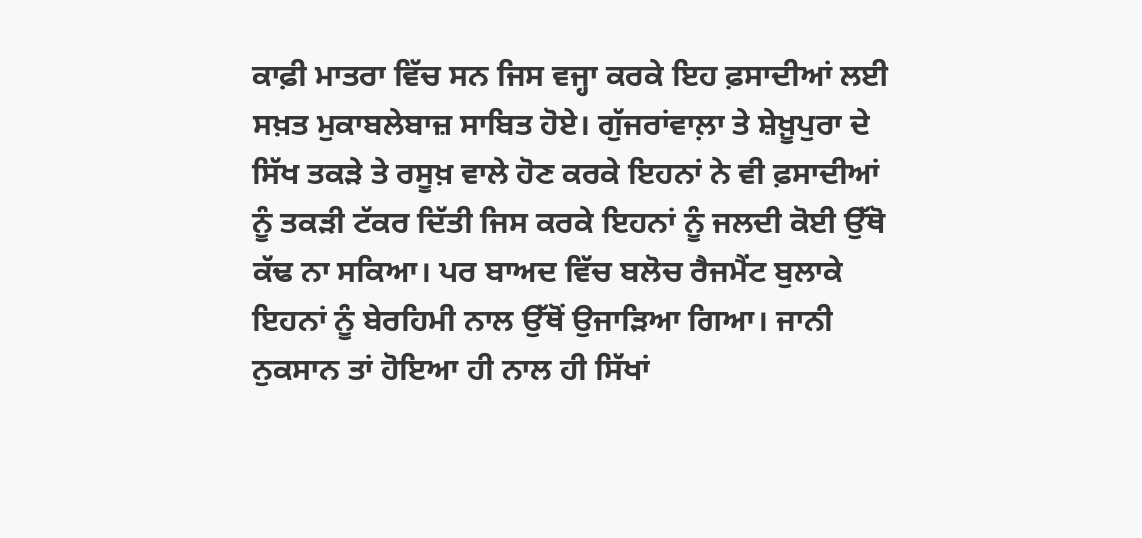ਕਾਫ਼ੀ ਮਾਤਰਾ ਵਿੱਚ ਸਨ ਜਿਸ ਵਜ੍ਹਾ ਕਰਕੇ ਇਹ ਫ਼ਸਾਦੀਆਂ ਲਈ ਸਖ਼ਤ ਮੁਕਾਬਲੇਬਾਜ਼ ਸਾਬਿਤ ਹੋਏ। ਗੁੱਜਰਾਂਵਾਲ਼ਾ ਤੇ ਸ਼ੇਖ਼ੂਪੁਰਾ ਦੇ ਸਿੱਖ ਤਕੜੇ ਤੇ ਰਸੂਖ਼ ਵਾਲੇ ਹੋਣ ਕਰਕੇ ਇਹਨਾਂ ਨੇ ਵੀ ਫ਼ਸਾਦੀਆਂ ਨੂੰ ਤਕੜੀ ਟੱਕਰ ਦਿੱਤੀ ਜਿਸ ਕਰਕੇ ਇਹਨਾਂ ਨੂੰ ਜਲਦੀ ਕੋਈ ਉੱਥੋ ਕੱਢ ਨਾ ਸਕਿਆ। ਪਰ ਬਾਅਦ ਵਿੱਚ ਬਲੋਚ ਰੈਜਮੈਂਟ ਬੁਲਾਕੇ ਇਹਨਾਂ ਨੂੰ ਬੇਰਹਿਮੀ ਨਾਲ ਉੱਥੋਂ ਉਜਾੜਿਆ ਗਿਆ। ਜਾਨੀ ਨੁਕਸਾਨ ਤਾਂ ਹੋਇਆ ਹੀ ਨਾਲ ਹੀ ਸਿੱਖਾਂ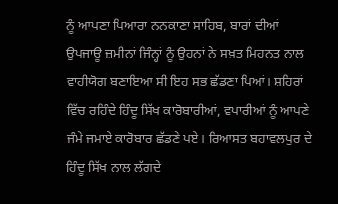ਨੂੰ ਆਪਣਾ ਪਿਆਰਾ ਨਨਕਾਣਾ ਸਾਹਿਬ, ਬਾਰਾਂ ਦੀਆਂ ਉਪਜਾਊ ਜ਼ਮੀਨਾਂ ਜਿੰਨ੍ਹਾਂ ਨੂੰ ਉਹਨਾਂ ਨੇ ਸਖ਼ਤ ਮਿਹਨਤ ਨਾਲ ਵਾਹੀਯੋਗ ਬਣਾਇਆ ਸੀ ਇਹ ਸਭ ਛੱਡਣਾ ਪਿਆਂ। ਸ਼ਹਿਰਾਂ ਵਿੱਚ ਰਹਿੰਦੇ ਹਿੰਦੂ ਸਿੱਖ ਕਾਰੋਬਾਰੀਆਂ, ਵਪਾਰੀਆਂ ਨੂੰ ਆਪਣੇ ਜੰਮੇ ਜਮਾਏ ਕਾਰੋਬਾਰ ਛੱਡਣੇ ਪਏ। ਰਿਆਸਤ ਬਹਾਵਲਪੁਰ ਦੇ ਹਿੰਦੂ ਸਿੱਖ ਨਾਲ ਲੱਗਦੇ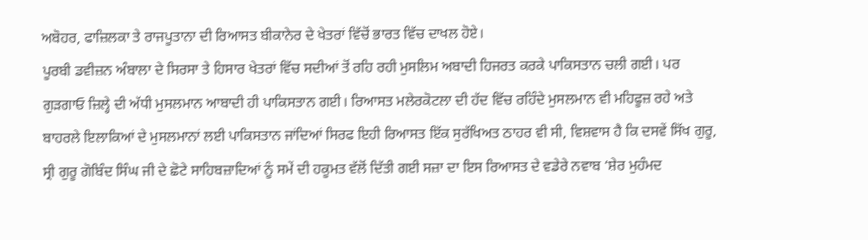ਅਬੋਹਰ, ਫਾਜ਼ਿਲਕਾ ਤੇ ਰਾਜਪੂਤਾਨਾ ਦੀ ਰਿਆਸਤ ਬੀਕਾਨੇਰ ਦੇ ਖੇਤਰਾਂ ਵਿੱਚੋਂ ਭਾਰਤ ਵਿੱਚ ਦਾਖਲ ਹੋਏ।
ਪੂਰਬੀ ਡਵੀਜ਼ਨ ਅੰਬਾਲਾ ਦੇ ਸਿਰਸਾ ਤੇ ਹਿਸਾਰ ਖੇਤਰਾਂ ਵਿੱਚ ਸਦੀਆਂ ਤੋਂ ਰਹਿ ਰਹੀ ਮੁਸਲਿਮ ਅਬਾਦੀ ਹਿਜਰਤ ਕਰਕੇ ਪਾਕਿਸਤਾਨ ਚਲੀ ਗਈ। ਪਰ ਗੁੜਗਾਓ ਜ਼ਿਲ੍ਹੇ ਦੀ ਅੱਧੀ ਮੁਸਲਮਾਨ ਆਬਾਦੀ ਹੀ ਪਾਕਿਸਤਾਨ ਗਈ। ਰਿਆਸਤ ਮਲੇਰਕੋਟਲਾ ਦੀ ਹੱਦ ਵਿੱਚ ਰਹਿੰਦੇ ਮੁਸਲਮਾਨ ਵੀ ਮਹਿਫੂਜ਼ ਰਹੇ ਅਤੇ ਬਾਹਰਲੇ ਇਲਾਕਿਆਂ ਦੇ ਮੁਸਲਮਾਨਾਂ ਲਈ ਪਾਕਿਸਤਾਨ ਜਾਂਦਿਆਂ ਸਿਰਫ ਇਹੀ ਰਿਆਸਤ ਇੱਕ ਸੁਰੱਖਿਅਤ ਠਾਹਰ ਵੀ ਸੀ, ਵਿਸ਼ਵਾਸ ਹੈ ਕਿ ਦਸਵੇਂ ਸਿੱਖ ਗੁਰੂ, ਸ੍ਰੀ ਗੁਰੂ ਗੋਬਿੰਦ ਸਿੰਘ ਜੀ ਦੇ ਛੋਟੇ ਸਾਹਿਬਜ਼ਾਦਿਆਂ ਨੂੰ ਸਮੇਂ ਦੀ ਹਕੂਮਤ ਵੱਲੋਂ ਦਿੱਤੀ ਗਈ ਸਜ਼ਾ ਦਾ ਇਸ ਰਿਆਸਤ ਦੇ ਵਡੇਰੇ ਨਵਾਬ ‘ਸ਼ੇਰ ਮੁਹੰਮਦ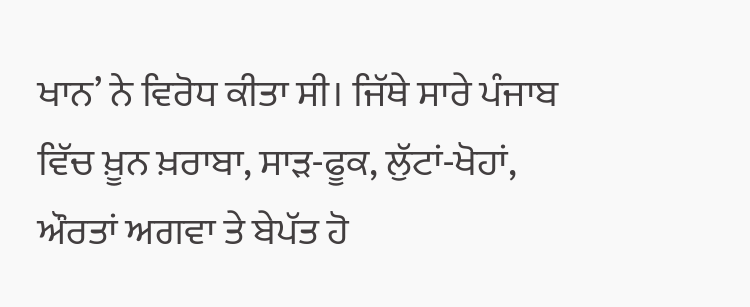ਖਾਨ’ ਨੇ ਵਿਰੋਧ ਕੀਤਾ ਸੀ। ਜਿੱਥੇ ਸਾਰੇ ਪੰਜਾਬ ਵਿੱਚ ਖ਼ੂਨ ਖ਼ਰਾਬਾ, ਸਾੜ-ਫੂਕ, ਲੁੱਟਾਂ-ਖੋਹਾਂ, ਔਰਤਾਂ ਅਗਵਾ ਤੇ ਬੇਪੱਤ ਹੋ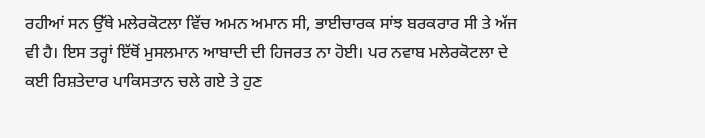ਰਹੀਆਂ ਸਨ ਉੱਥੇ ਮਲੇਰਕੋਟਲਾ ਵਿੱਚ ਅਮਨ ਅਮਾਨ ਸੀ, ਭਾਈਚਾਰਕ ਸਾਂਝ ਬਰਕਰਾਰ ਸੀ ਤੇ ਅੱਜ ਵੀ ਹੈ। ਇਸ ਤਰ੍ਹਾਂ ਇੱਥੋਂ ਮੁਸਲਮਾਨ ਆਬਾਦੀ ਦੀ ਹਿਜਰਤ ਨਾ ਹੋਈ। ਪਰ ਨਵਾਬ ਮਲੇਰਕੋਟਲਾ ਦੇ ਕਈ ਰਿਸ਼ਤੇਦਾਰ ਪਾਕਿਸਤਾਨ ਚਲੇ ਗਏ ਤੇ ਹੁਣ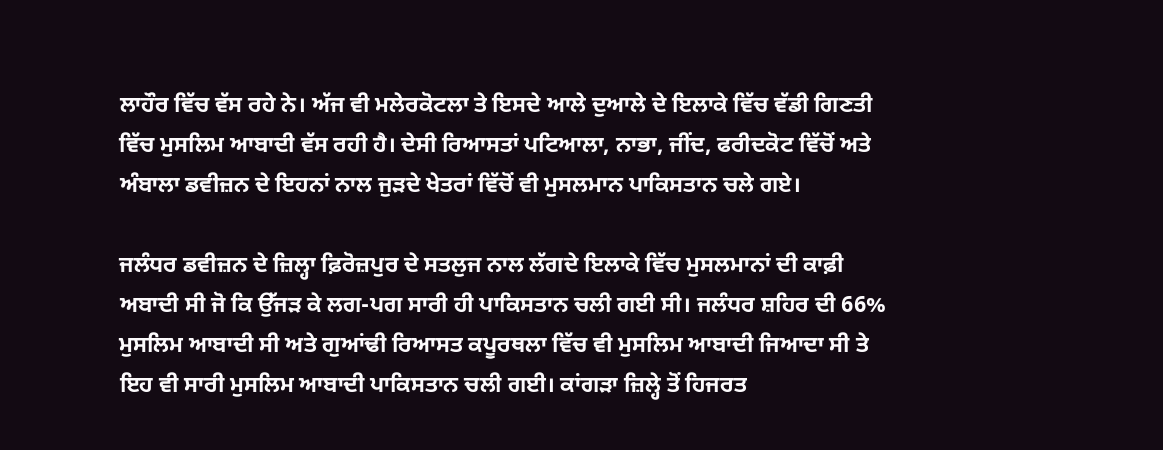ਲਾਹੌਰ ਵਿੱਚ ਵੱਸ ਰਹੇ ਨੇ। ਅੱਜ ਵੀ ਮਲੇਰਕੋਟਲਾ ਤੇ ਇਸਦੇ ਆਲੇ ਦੁਆਲੇ ਦੇ ਇਲਾਕੇ ਵਿੱਚ ਵੱਡੀ ਗਿਣਤੀ ਵਿੱਚ ਮੁਸਲਿਮ ਆਬਾਦੀ ਵੱਸ ਰਹੀ ਹੈ। ਦੇਸੀ ਰਿਆਸਤਾਂ ਪਟਿਆਲਾ, ਨਾਭਾ, ਜੀਂਦ, ਫਰੀਦਕੋਟ ਵਿੱਚੋਂ ਅਤੇ ਅੰਬਾਲਾ ਡਵੀਜ਼ਨ ਦੇ ਇਹਨਾਂ ਨਾਲ ਜੁੜਦੇ ਖੇਤਰਾਂ ਵਿੱਚੋਂ ਵੀ ਮੁਸਲਮਾਨ ਪਾਕਿਸਤਾਨ ਚਲੇ ਗਏ।

ਜਲੰਧਰ ਡਵੀਜ਼ਨ ਦੇ ਜ਼ਿਲ੍ਹਾ ਫ਼ਿਰੋਜ਼ਪੁਰ ਦੇ ਸਤਲੁਜ ਨਾਲ ਲੱਗਦੇ ਇਲਾਕੇ ਵਿੱਚ ਮੁਸਲਮਾਨਾਂ ਦੀ ਕਾਫ਼ੀ ਅਬਾਦੀ ਸੀ ਜੋ ਕਿ ਉੱਜੜ ਕੇ ਲਗ-ਪਗ ਸਾਰੀ ਹੀ ਪਾਕਿਸਤਾਨ ਚਲੀ ਗਈ ਸੀ। ਜਲੰਧਰ ਸ਼ਹਿਰ ਦੀ 66% ਮੁਸਲਿਮ ਆਬਾਦੀ ਸੀ ਅਤੇ ਗੁਆਂਢੀ ਰਿਆਸਤ ਕਪੂਰਥਲਾ ਵਿੱਚ ਵੀ ਮੁਸਲਿਮ ਆਬਾਦੀ ਜਿਆਦਾ ਸੀ ਤੇ ਇਹ ਵੀ ਸਾਰੀ ਮੁਸਲਿਮ ਆਬਾਦੀ ਪਾਕਿਸਤਾਨ ਚਲੀ ਗਈ। ਕਾਂਗੜਾ ਜ਼ਿਲ੍ਹੇ ਤੋਂ ਹਿਜਰਤ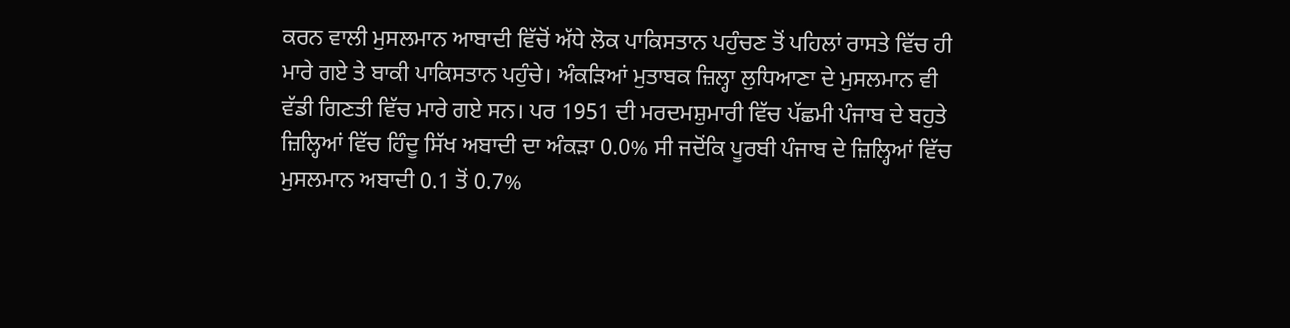ਕਰਨ ਵਾਲੀ ਮੁਸਲਮਾਨ ਆਬਾਦੀ ਵਿੱਚੋਂ ਅੱਧੇ ਲੋਕ ਪਾਕਿਸਤਾਨ ਪਹੁੰਚਣ ਤੋਂ ਪਹਿਲਾਂ ਰਾਸਤੇ ਵਿੱਚ ਹੀ ਮਾਰੇ ਗਏ ਤੇ ਬਾਕੀ ਪਾਕਿਸਤਾਨ ਪਹੁੰਚੇ। ਅੰਕੜਿਆਂ ਮੁਤਾਬਕ ਜ਼ਿਲ੍ਹਾ ਲੁਧਿਆਣਾ ਦੇ ਮੁਸਲਮਾਨ ਵੀ ਵੱਡੀ ਗਿਣਤੀ ਵਿੱਚ ਮਾਰੇ ਗਏ ਸਨ। ਪਰ 1951 ਦੀ ਮਰਦਮਸ਼ੁਮਾਰੀ ਵਿੱਚ ਪੱਛਮੀ ਪੰਜਾਬ ਦੇ ਬਹੁਤੇ ਜ਼ਿਲ੍ਹਿਆਂ ਵਿੱਚ ਹਿੰਦੂ ਸਿੱਖ ਅਬਾਦੀ ਦਾ ਅੰਕੜਾ 0.0% ਸੀ ਜਦੋਂਕਿ ਪੂਰਬੀ ਪੰਜਾਬ ਦੇ ਜ਼ਿਲ੍ਹਿਆਂ ਵਿੱਚ ਮੁਸਲਮਾਨ ਅਬਾਦੀ 0.1 ਤੋਂ 0.7%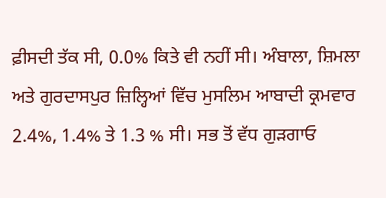ਫ਼ੀਸਦੀ ਤੱਕ ਸੀ, 0.0% ਕਿਤੇ ਵੀ ਨਹੀਂ ਸੀ। ਅੰਬਾਲਾ, ਸ਼ਿਮਲਾ ਅਤੇ ਗੁਰਦਾਸਪੁਰ ਜ਼ਿਲ੍ਹਿਆਂ ਵਿੱਚ ਮੁਸਲਿਮ ਆਬਾਦੀ ਕ੍ਰਮਵਾਰ 2.4%, 1.4% ਤੇ 1.3 % ਸੀ। ਸਭ ਤੋਂ ਵੱਧ ਗੁੜਗਾਓ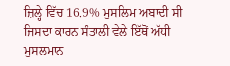ਜ਼ਿਲ੍ਹੇ ਵਿੱਚ 16.9% ਮੁਸਲਿਮ ਅਬਾਦੀ ਸੀ ਜਿਸਦਾ ਕਾਰਨ ਸੰਤਾਲੀ ਵੇਲੇ ਇੱਥੋਂ ਅੱਧੀ ਮੁਸਲਮਾਨ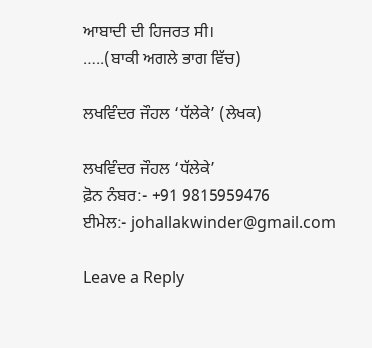ਆਬਾਦੀ ਦੀ ਹਿਜਰਤ ਸੀ।
…..(ਬਾਕੀ ਅਗਲੇ ਭਾਗ ਵਿੱਚ)

ਲਖਵਿੰਦਰ ਜੌਹਲ ‘ਧੱਲੇਕੇ’ (ਲੇਖਕ)

ਲਖਵਿੰਦਰ ਜੌਹਲ ‘ਧੱਲੇਕੇ’
ਫ਼ੋਨ ਨੰਬਰ:- +91 9815959476
ਈਮੇਲ:- johallakwinder@gmail.com

Leave a Reply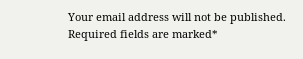Your email address will not be published. Required fields are marked*